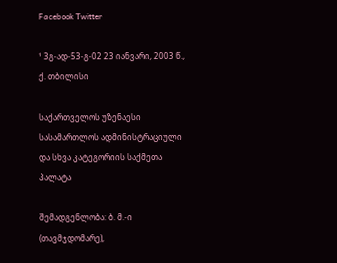Facebook Twitter

¹ 3გ-ად-53-გ-02 23 იანვარი, 2003 წ., ქ. თბილისი

საქართველოს უზენაესი სასამართლოს ადმინისტრაციული და სხვა კატეგორიის საქმეთა პალატა

შემადგენლობა: ბ. მ.-ი (თავმჯდომარე),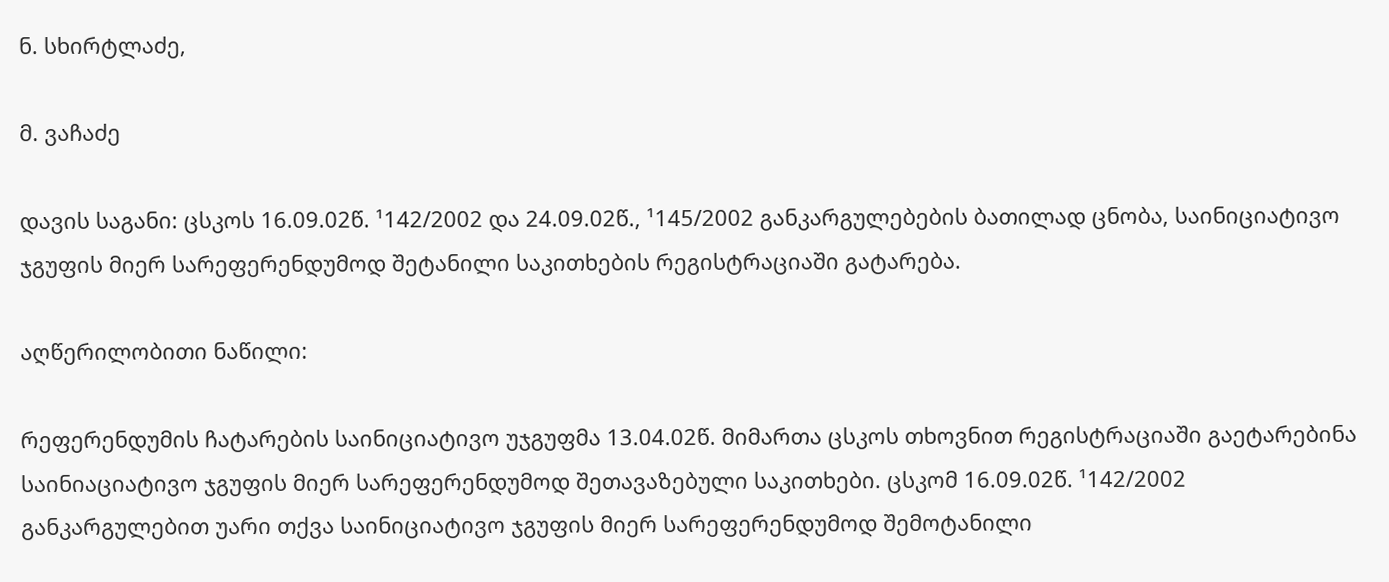ნ. სხირტლაძე,

მ. ვაჩაძე

დავის საგანი: ცსკოს 16.09.02წ. ¹142/2002 და 24.09.02წ., ¹145/2002 განკარგულებების ბათილად ცნობა, საინიციატივო ჯგუფის მიერ სარეფერენდუმოდ შეტანილი საკითხების რეგისტრაციაში გატარება.

აღწერილობითი ნაწილი:

რეფერენდუმის ჩატარების საინიციატივო უჯგუფმა 13.04.02წ. მიმართა ცსკოს თხოვნით რეგისტრაციაში გაეტარებინა საინიაციატივო ჯგუფის მიერ სარეფერენდუმოდ შეთავაზებული საკითხები. ცსკომ 16.09.02წ. ¹142/2002 განკარგულებით უარი თქვა საინიციატივო ჯგუფის მიერ სარეფერენდუმოდ შემოტანილი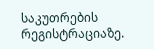საკუთრების რეგისტრაციაზე.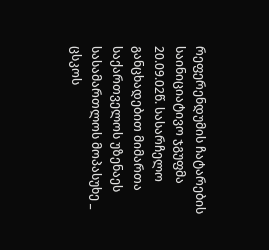რეფერენდუმის ჩატარების საინიციატივო ჯგუფმა 20.09.02წ. სასარჩელო განცხადებით მიმართა საქართველოს უზენაეს სასამართლოს მოპასუხე _ ცსკოს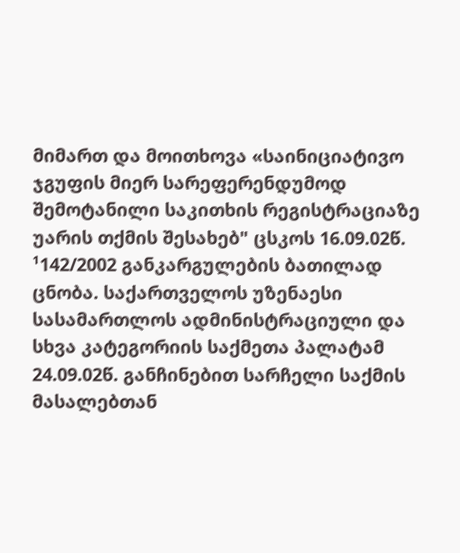მიმართ და მოითხოვა «საინიციატივო ჯგუფის მიერ სარეფერენდუმოდ შემოტანილი საკითხის რეგისტრაციაზე უარის თქმის შესახებ" ცსკოს 16.09.02წ. ¹142/2002 განკარგულების ბათილად ცნობა. საქართველოს უზენაესი სასამართლოს ადმინისტრაციული და სხვა კატეგორიის საქმეთა პალატამ 24.09.02წ. განჩინებით სარჩელი საქმის მასალებთან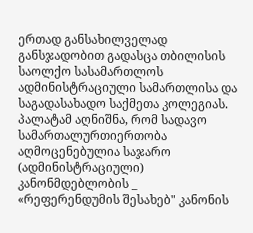ერთად განსახილველად განსჯადობით გადასცა თბილისის საოლქო სასამართლოს ადმინისტრაციული სამართლისა და საგადასახადო საქმეთა კოლეგიას. პალატამ აღნიშნა, რომ სადავო სამართალურთიერთობა აღმოცენებულია საჯარო (ადმინისტრაციული) კანონმდებლობის _ «რეფერენდუმის შესახებ" კანონის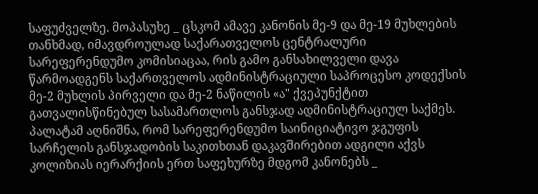საფუძველზე. მოპასუხე _ ცსკომ ამავე კანონის მე-9 და მე-19 მუხლების თანხმად, იმავდროულად საქარათველოს ცენტრალური სარეფერენდუმო კომისიაცაა, რის გამო განსახილველი დავა წარმოადგენს საქართველოს ადმინისტრაციული საპროცესო კოდექსის მე-2 მუხლის პირველი და მე-2 ნაწილის «ა" ქვეპუნქტით გათვალისწინებულ სასამართლოს განსჯად ადმინისტრაციულ საქმეს. პალატამ აღნიშნა, რომ სარეფერენდუმო საინიციატივო ჯგუფის სარჩელის განსჯადობის საკითხთან დაკავშირებით ადგილი აქვს კოლიზიას იერარქიის ერთ საფეხურზე მდგომ კანონებს _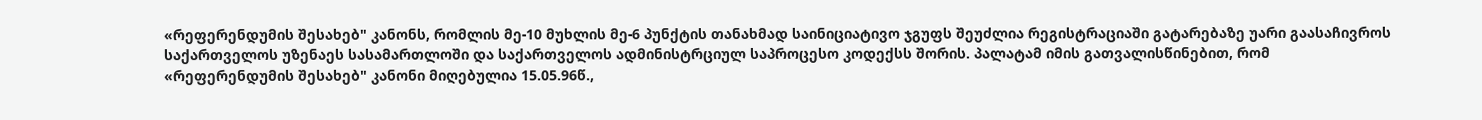«რეფერენდუმის შესახებ" კანონს, რომლის მე-10 მუხლის მე-6 პუნქტის თანახმად საინიციატივო ჯგუფს შეუძლია რეგისტრაციაში გატარებაზე უარი გაასაჩივროს საქართველოს უზენაეს სასამართლოში და საქართველოს ადმინისტრციულ საპროცესო კოდექსს შორის. პალატამ იმის გათვალისწინებით, რომ «რეფერენდუმის შესახებ" კანონი მიღებულია 15.05.96წ.,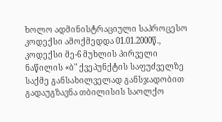ხოლო ადმინისტრაციული საპროცესო კოდექსი ამოქმედდა 01.01.2000წ., კოდექსი მე-6 მუხლის პირველი ნაწილის «ბ" ქვეპუნქტის საფუძველზე საქმე განსახილველად განსჯადობით გადაუგზავნა თბილისის საოლქო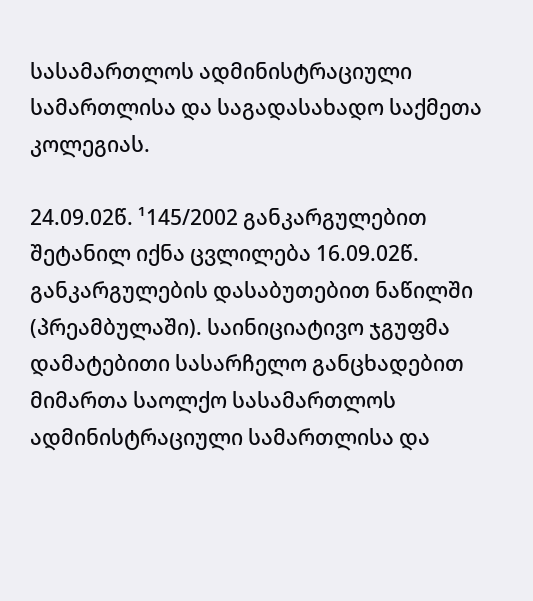სასამართლოს ადმინისტრაციული სამართლისა და საგადასახადო საქმეთა კოლეგიას.

24.09.02წ. ¹145/2002 განკარგულებით შეტანილ იქნა ცვლილება 16.09.02წ. განკარგულების დასაბუთებით ნაწილში (პრეამბულაში). საინიციატივო ჯგუფმა დამატებითი სასარჩელო განცხადებით მიმართა საოლქო სასამართლოს ადმინისტრაციული სამართლისა და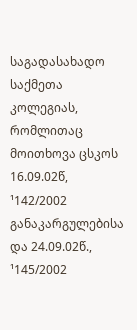საგადასახადო საქმეთა კოლეგიას, რომლითაც მოითხოვა ცსკოს 16.09.02წ, ¹142/2002 განაკარგულებისა და 24.09.02წ., ¹145/2002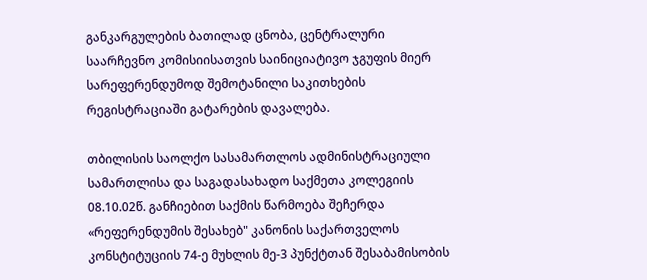განკარგულების ბათილად ცნობა, ცენტრალური საარჩევნო კომისიისათვის საინიციატივო ჯგუფის მიერ სარეფერენდუმოდ შემოტანილი საკითხების რეგისტრაციაში გატარების დავალება.

თბილისის საოლქო სასამართლოს ადმინისტრაციული სამართლისა და საგადასახადო საქმეთა კოლეგიის 08.10.02წ. განჩიებით საქმის წარმოება შეჩერდა «რეფერენდუმის შესახებ" კანონის საქართველოს კონსტიტუციის 74-ე მუხლის მე-3 პუნქტთან შესაბამისობის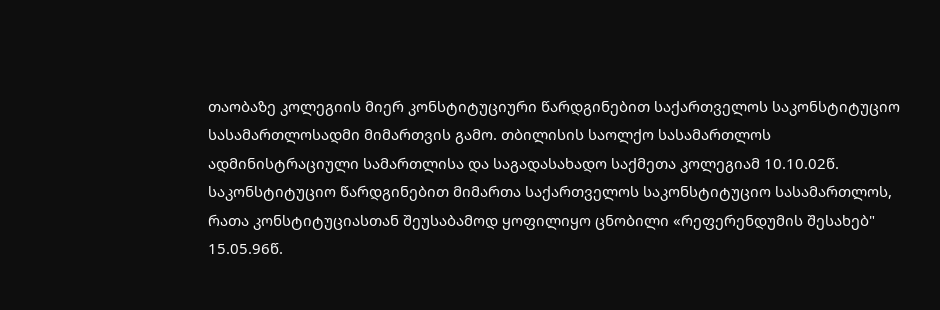თაობაზე კოლეგიის მიერ კონსტიტუციური წარდგინებით საქართველოს საკონსტიტუციო სასამართლოსადმი მიმართვის გამო. თბილისის საოლქო სასამართლოს ადმინისტრაციული სამართლისა და საგადასახადო საქმეთა კოლეგიამ 10.10.02წ. საკონსტიტუციო წარდგინებით მიმართა საქართველოს საკონსტიტუციო სასამართლოს, რათა კონსტიტუციასთან შეუსაბამოდ ყოფილიყო ცნობილი «რეფერენდუმის შესახებ" 15.05.96წ.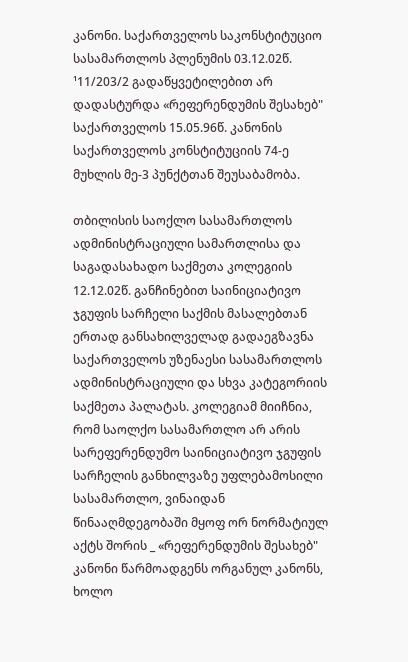კანონი. საქართველოს საკონსტიტუციო სასამართლოს პლენუმის 03.12.02წ. ¹11/203/2 გადაწყვეტილებით არ დადასტურდა «რეფერენდუმის შესახებ" საქართველოს 15.05.96წ. კანონის საქართველოს კონსტიტუციის 74-ე მუხლის მე-3 პუნქტთან შეუსაბამობა.

თბილისის საოქლო სასამართლოს ადმინისტრაციული სამართლისა და საგადასახადო საქმეთა კოლეგიის 12.12.02წ. განჩინებით საინიციატივო ჯგუფის სარჩელი საქმის მასალებთან ერთად განსახილველად გადაეგზავნა საქართველოს უზენაესი სასამართლოს ადმინისტრაციული და სხვა კატეგორიის საქმეთა პალატას. კოლეგიამ მიიჩნია, რომ საოლქო სასამართლო არ არის სარეფერენდუმო საინიციატივო ჯგუფის სარჩელის განხილვაზე უფლებამოსილი სასამართლო, ვინაიდან წინააღმდეგობაში მყოფ ორ ნორმატიულ აქტს შორის _ «რეფერენდუმის შესახებ" კანონი წარმოადგენს ორგანულ კანონს, ხოლო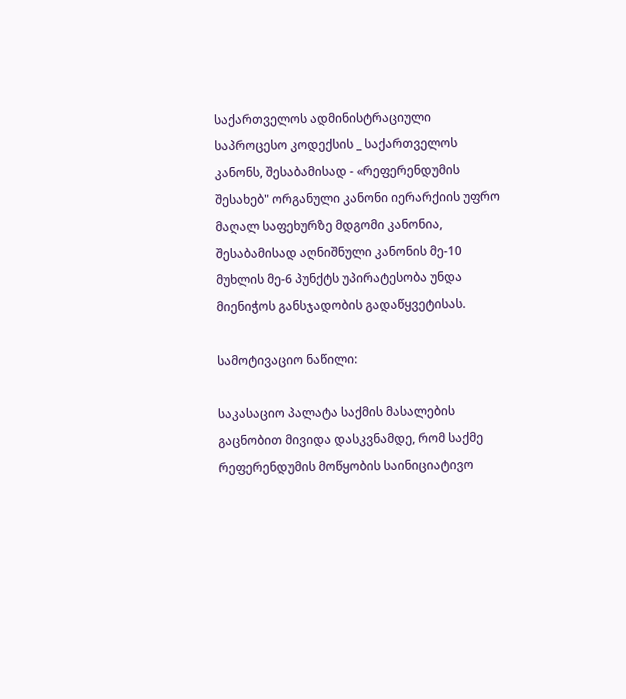საქართველოს ადმინისტრაციული საპროცესო კოდექსის _ საქართველოს კანონს, შესაბამისად - «რეფერენდუმის შესახებ" ორგანული კანონი იერარქიის უფრო მაღალ საფეხურზე მდგომი კანონია, შესაბამისად აღნიშნული კანონის მე-10 მუხლის მე-6 პუნქტს უპირატესობა უნდა მიენიჭოს განსჯადობის გადაწყვეტისას.

სამოტივაციო ნაწილი:

საკასაციო პალატა საქმის მასალების გაცნობით მივიდა დასკვნამდე, რომ საქმე რეფერენდუმის მოწყობის საინიციატივო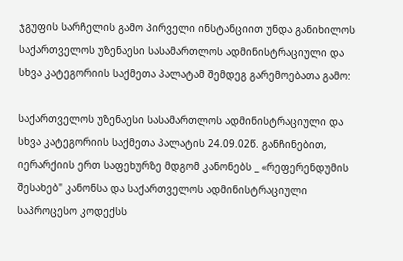ჯგუფის სარჩელის გამო პირველი ინსტანციით უნდა განიხილოს საქართველოს უზენაესი სასამართლოს ადმინისტრაციული და სხვა კატეგორიის საქმეთა პალატამ შემდეგ გარემოებათა გამო:

საქართველოს უზენაესი სასამართლოს ადმინისტრაციული და სხვა კატეგორიის საქმეთა პალატის 24.09.02წ. განჩინებით, იერარქიის ერთ საფეხურზე მდგომ კანონებს _ «რეფერენდუმის შესახებ" კანონსა და საქართველოს ადმინისტრაციული საპროცესო კოდექსს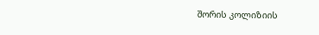შორის კოლიზიის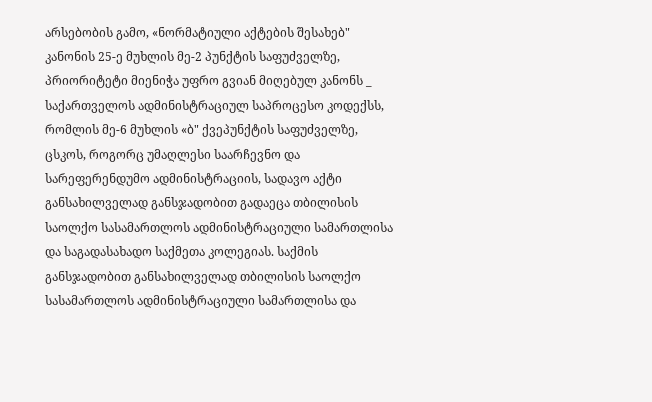არსებობის გამო, «ნორმატიული აქტების შესახებ" კანონის 25-ე მუხლის მე-2 პუნქტის საფუძველზე, პრიორიტეტი მიენიჭა უფრო გვიან მიღებულ კანონს _ საქართველოს ადმინისტრაციულ საპროცესო კოდექსს, რომლის მე-6 მუხლის «ბ" ქვეპუნქტის საფუძველზე, ცსკოს, როგორც უმაღლესი საარჩევნო და სარეფერენდუმო ადმინისტრაციის, სადავო აქტი განსახილველად განსჯადობით გადაეცა თბილისის საოლქო სასამართლოს ადმინისტრაციული სამართლისა და საგადასახადო საქმეთა კოლეგიას. საქმის განსჯადობით განსახილველად თბილისის საოლქო სასამართლოს ადმინისტრაციული სამართლისა და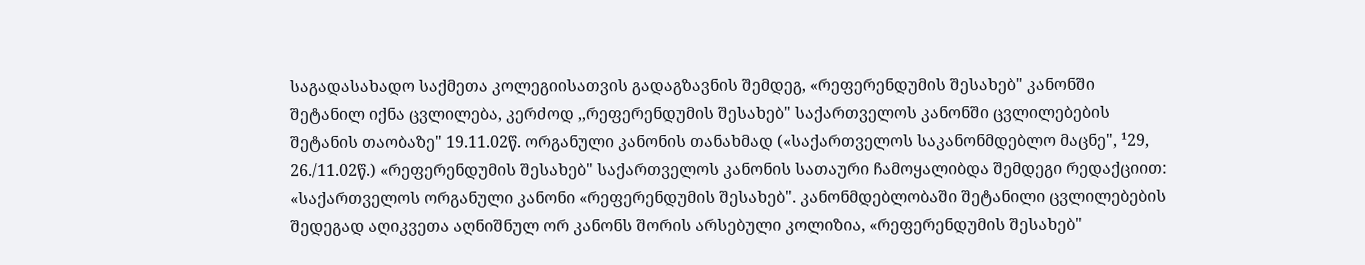საგადასახადო საქმეთა კოლეგიისათვის გადაგზავნის შემდეგ, «რეფერენდუმის შესახებ" კანონში შეტანილ იქნა ცვლილება, კერძოდ ,,რეფერენდუმის შესახებ" საქართველოს კანონში ცვლილებების შეტანის თაობაზე" 19.11.02წ. ორგანული კანონის თანახმად («საქართველოს საკანონმდებლო მაცნე", ¹29, 26./11.02წ.) «რეფერენდუმის შესახებ" საქართველოს კანონის სათაური ჩამოყალიბდა შემდეგი რედაქციით: «საქართველოს ორგანული კანონი «რეფერენდუმის შესახებ". კანონმდებლობაში შეტანილი ცვლილებების შედეგად აღიკვეთა აღნიშნულ ორ კანონს შორის არსებული კოლიზია, «რეფერენდუმის შესახებ"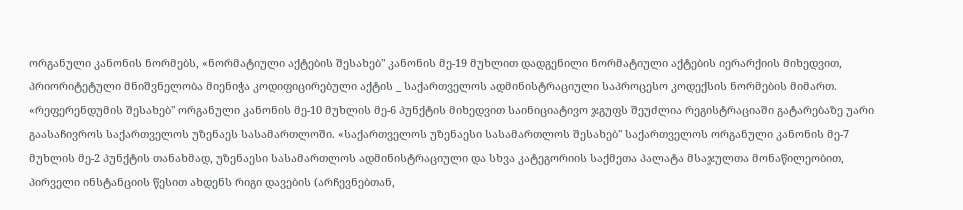ორგანული კანონის ნორმებს, «ნორმატიული აქტების შესახებ" კანონის მე-19 მუხლით დადგენილი ნორმატიული აქტების იერარქიის მიხედვით, პრიორიტეტული მნიშვნელობა მიენიჭა კოდიფიცირებული აქტის _ საქართველოს ადმინისტრაციული საპროცესო კოდექსის ნორმების მიმართ. «რეფერენდუმის შესახებ" ორგანული კანონის მე-10 მუხლის მე-6 პუნქტის მიხედვით საინიციატივო ჯგუფს შეუძლია რეგისტრაციაში გატარებაზე უარი გაასაჩივროს საქართველოს უზენაეს სასამართლოში. «საქართველოს უზენაესი სასამართლოს შესახებ" საქართველოს ორგანული კანონის მე-7 მუხლის მე-2 პუნქტის თანახმად, უზენაესი სასამართლოს ადმინისტრაციული და სხვა კატეგორიის საქმეთა პალატა მსაჯულთა მონაწილეობით, პირველი ინსტანციის წესით ახდენს რიგი დავების (არჩევნებთან,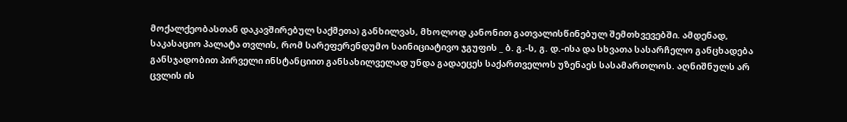მოქალქეობასთან დაკავშირებულ საქმეთა) განხილვას, მხოლოდ კანონით გათვალისწინებულ შემთხვევებში. ამდენად, საკასაციო პალატა თვლის, რომ სარეფერენდუმო საინიციატივო ჯგუფის _ ბ. გ.-ს, გ. დ.-ისა და სხვათა სასარჩელო განცხადება განსჯადობით პირველი ინსტანციით განსახილველად უნდა გადაეცეს საქართველოს უზენაეს სასამართლოს. აღნიშნულს არ ცვლის ის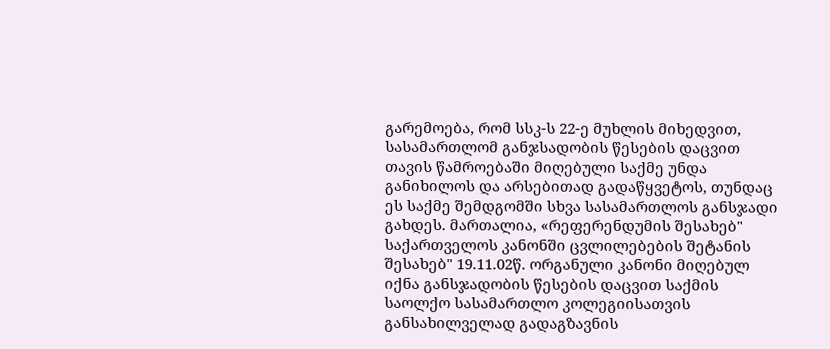გარემოება, რომ სსკ-ს 22-ე მუხლის მიხედვით, სასამართლომ განჯსადობის წესების დაცვით თავის წამროებაში მიღებული საქმე უნდა განიხილოს და არსებითად გადაწყვეტოს, თუნდაც ეს საქმე შემდგომში სხვა სასამართლოს განსჯადი გახდეს. მართალია, «რეფერენდუმის შესახებ" საქართველოს კანონში ცვლილებების შეტანის შესახებ" 19.11.02წ. ორგანული კანონი მიღებულ იქნა განსჯადობის წესების დაცვით საქმის საოლქო სასამართლო კოლეგიისათვის განსახილველად გადაგზავნის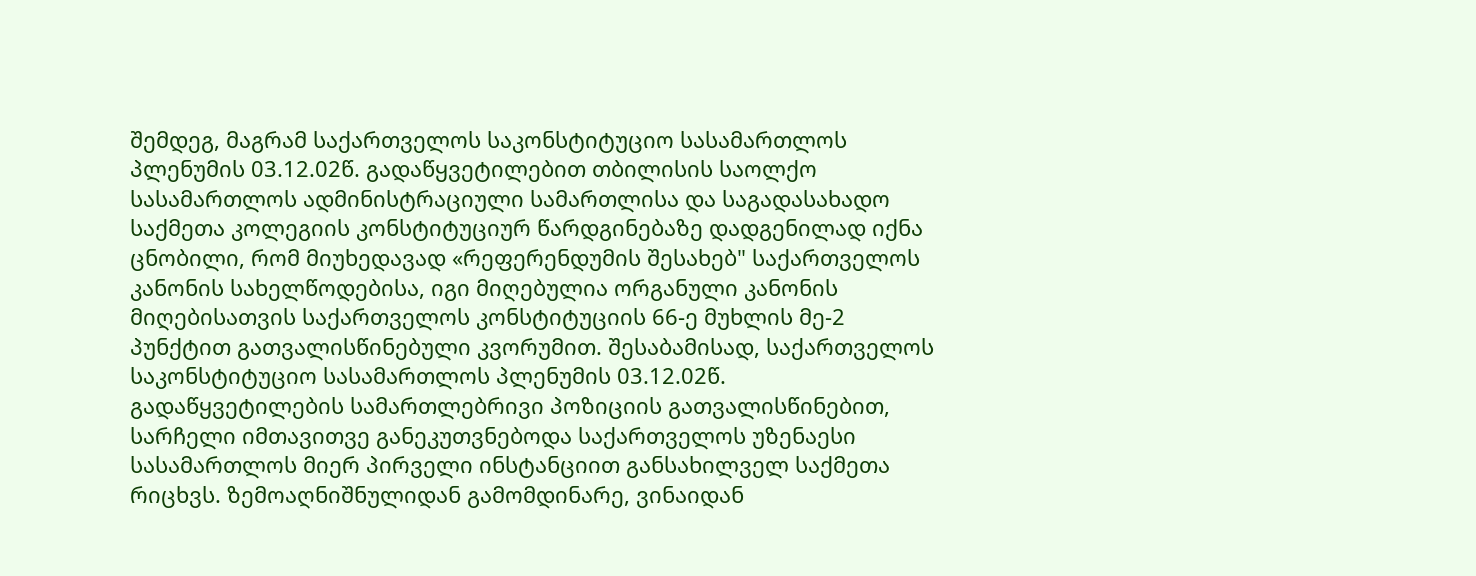შემდეგ, მაგრამ საქართველოს საკონსტიტუციო სასამართლოს პლენუმის 03.12.02წ. გადაწყვეტილებით თბილისის საოლქო სასამართლოს ადმინისტრაციული სამართლისა და საგადასახადო საქმეთა კოლეგიის კონსტიტუციურ წარდგინებაზე დადგენილად იქნა ცნობილი, რომ მიუხედავად «რეფერენდუმის შესახებ" საქართველოს კანონის სახელწოდებისა, იგი მიღებულია ორგანული კანონის მიღებისათვის საქართველოს კონსტიტუციის 66-ე მუხლის მე-2 პუნქტით გათვალისწინებული კვორუმით. შესაბამისად, საქართველოს საკონსტიტუციო სასამართლოს პლენუმის 03.12.02წ. გადაწყვეტილების სამართლებრივი პოზიციის გათვალისწინებით, სარჩელი იმთავითვე განეკუთვნებოდა საქართველოს უზენაესი სასამართლოს მიერ პირველი ინსტანციით განსახილველ საქმეთა რიცხვს. ზემოაღნიშნულიდან გამომდინარე, ვინაიდან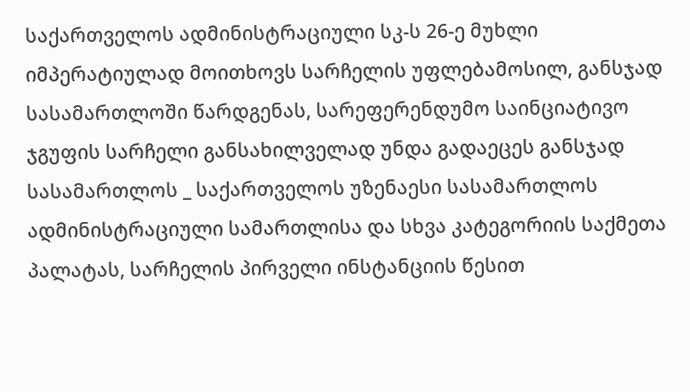საქართველოს ადმინისტრაციული სკ-ს 26-ე მუხლი იმპერატიულად მოითხოვს სარჩელის უფლებამოსილ, განსჯად სასამართლოში წარდგენას, სარეფერენდუმო საინციატივო ჯგუფის სარჩელი განსახილველად უნდა გადაეცეს განსჯად სასამართლოს _ საქართველოს უზენაესი სასამართლოს ადმინისტრაციული სამართლისა და სხვა კატეგორიის საქმეთა პალატას, სარჩელის პირველი ინსტანციის წესით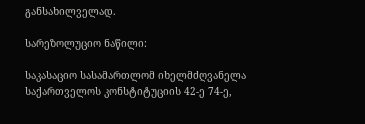განსახილველად.

სარეზოლუციო ნაწილი:

საკასაციო სასამართლომ იხელმძღვანელა საქართველოს კონსტიტუციის 42-ე 74-ე,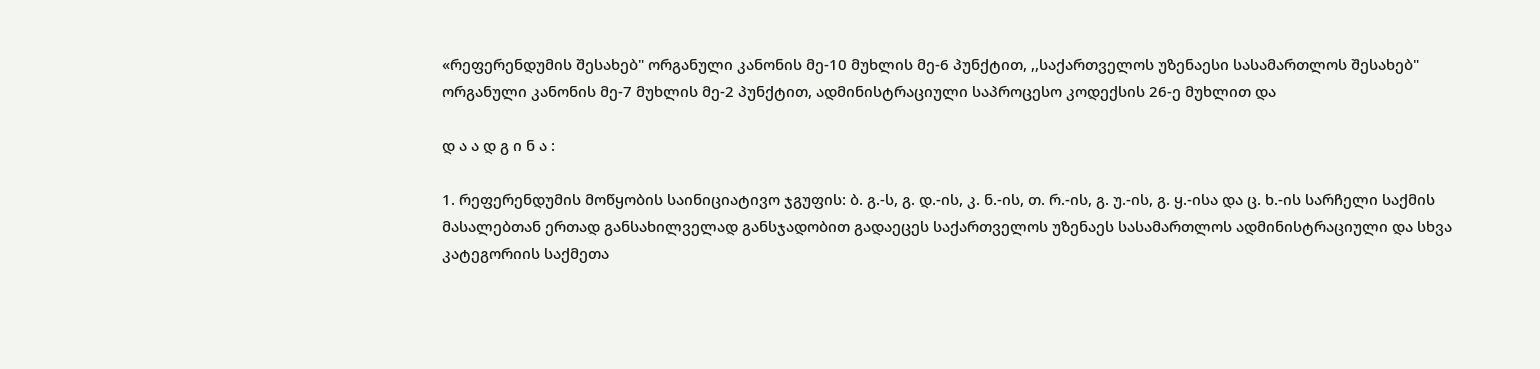«რეფერენდუმის შესახებ" ორგანული კანონის მე-10 მუხლის მე-6 პუნქტით, ,,საქართველოს უზენაესი სასამართლოს შესახებ" ორგანული კანონის მე-7 მუხლის მე-2 პუნქტით, ადმინისტრაციული საპროცესო კოდექსის 26-ე მუხლით და

დ ა ა დ გ ი ნ ა :

1. რეფერენდუმის მოწყობის საინიციატივო ჯგუფის: ბ. გ.-ს, გ. დ.-ის, კ. ნ.-ის, თ. რ.-ის, გ. უ.-ის, გ. ყ.-ისა და ც. ხ.-ის სარჩელი საქმის მასალებთან ერთად განსახილველად განსჯადობით გადაეცეს საქართველოს უზენაეს სასამართლოს ადმინისტრაციული და სხვა კატეგორიის საქმეთა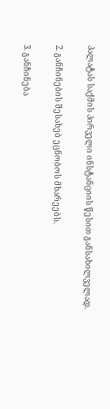პალატას საქმის პირველი ინსტანციის წესით განსახილველად.

2. განჩინების შესახებ ეცნობოს მხარეებს.

3. განჩინება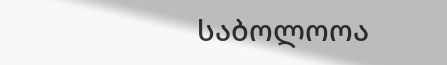საბოლოოა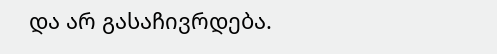და არ გასაჩივრდება.